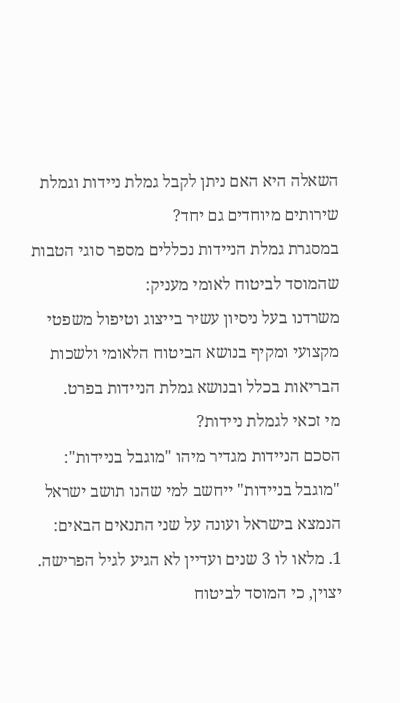השאלה היא האם ניתן לקבל גמלת ניידות וגמלת שירותים מיוחדים גם יחד?
במסגרת גמלת הניידות נכללים מספר סוגי הטבות שהמוסד לביטוח לאומי מעניק:
משרדנו בעל ניסיון עשיר בייצוג וטיפול משפטי מקצועי ומקיף בנושא הביטוח הלאומי ולשכות הבריאות בכלל ובנושא גמלת הניידות בפרט.
מי זכאי לגמלת ניידות?
הסכם הניידות מגדיר מיהו "מוגבל בניידות":
"מוגבל בניידות" ייחשב למי שהנו תושב ישראל הנמצא בישראל ועונה על שני התנאים הבאים:
1. מלאו לו 3 שנים ועדיין לא הגיע לגיל הפרישה. יצוין, כי המוסד לביטוח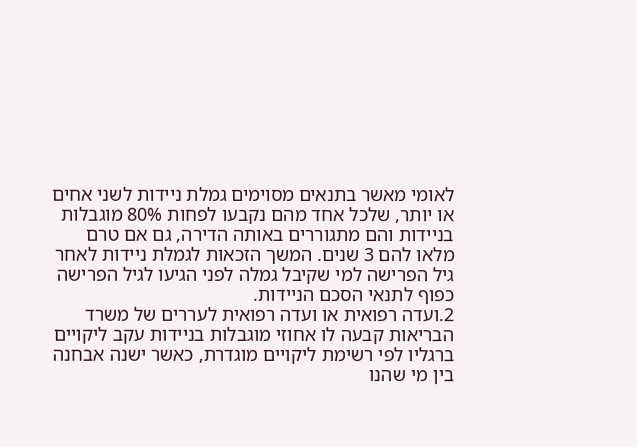לאומי מאשר בתנאים מסוימים גמלת ניידות לשני אחים או יותר, שלכל אחד מהם נקבעו לפחות 80% מוגבלות בניידות והם מתגוררים באותה הדירה, גם אם טרם מלאו להם 3 שנים. המשך הזכאות לגמלת ניידות לאחר גיל הפרישה למי שקיבל גמלה לפני הגיעו לגיל הפרישה כפוף לתנאי הסכם הניידות.
2.ועדה רפואית או ועדה רפואית לעררים של משרד הבריאות קבעה לו אחוזי מוגבלות בניידות עקב ליקויים ברגליו לפי רשימת ליקויים מוגדרת, כאשר ישנה אבחנה בין מי שהנו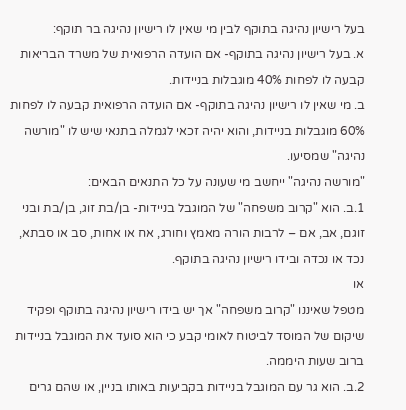בעל רישיון נהיגה בתוקף לבין מי שאין לו רישיון נהיגה בר תוקף:
א. בעל רישיון נהיגה בתוקף- אם הועדה הרפואית של משרד הבריאות קבעה לו לפחות 40% מוגבלות בניידות.
ב. מי שאין לו רישיון נהיגה בתוקף- אם הועדה הרפואית קבעה לו לפחות 60% מוגבלות בניידות, והוא יהיה זכאי לגמלה בתנאי שיש לו "מורשה נהיגה" שמסיעו.
"מורשה נהיגה" ייחשב מי שעונה על כל התנאים הבאים:
1.ב. הוא "קרוב משפחה" של המוגבל בניידות- בן/בת זוג, בן/בת ובני זוגם, אב, אם – לרבות הורה מאמץ וחורג, אח או אחות, סב או סבתא, נכד או נכדה ובידו רישיון נהיגה בתוקף.
או
מטפל שאיננו "קרוב משפחה" אך יש בידו רישיון נהיגה בתוקף ופקיד שיקום של המוסד לביטוח לאומי קבע כי הוא סועד את המוגבל בניידות ברוב שעות היממה.
2.ב. הוא גר עם המוגבל בניידות בקביעות באותו בניין, או שהם גרים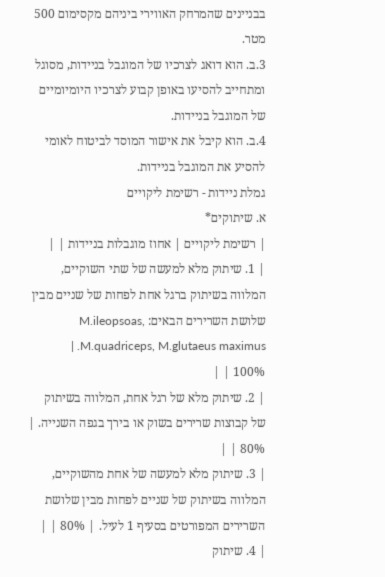בבניינים שהמרחק האווירי ביניהם מקסימום 500 מטר.
3.ב. הוא דואג לצרכיו של המוגבל בניידות, מסוגל ומתחייב להסיעו באופן קבוע לצרכיו היומיומיים של המוגבל בניידות.
4.ב. הוא קיבל את אישור המוסד לביטוח לאומי להסיע את המוגבל בניידות.
גמלת ניידות - רשימת ליקויים
א. שיתוקים*
| רשימת ליקויים | אחוז מוגבלות בניידות | |
| 1. שיתוק מלא למעשה של שתי השוקיים, המלווה בשיתוק ברגל אחת לפחות של שניים מבין שלושת השרירים הבאים: M.ileopsoas, M.quadriceps, M.glutaeus maximus. |
100% | |
| 2. שיתוק מלא של רגל אחת, המלווה בשיתוק של קבוצות שרירים בשוק או בירך בגפה השנייה. | 80% | |
| 3. שיתוק מלא למעשה של אחת מהשוקיים, המלווה בשיתוק של שניים לפחות מבין שלושת השרירים המפורטים בסעיף 1 לעיל. | 80% | |
| 4. שיתוק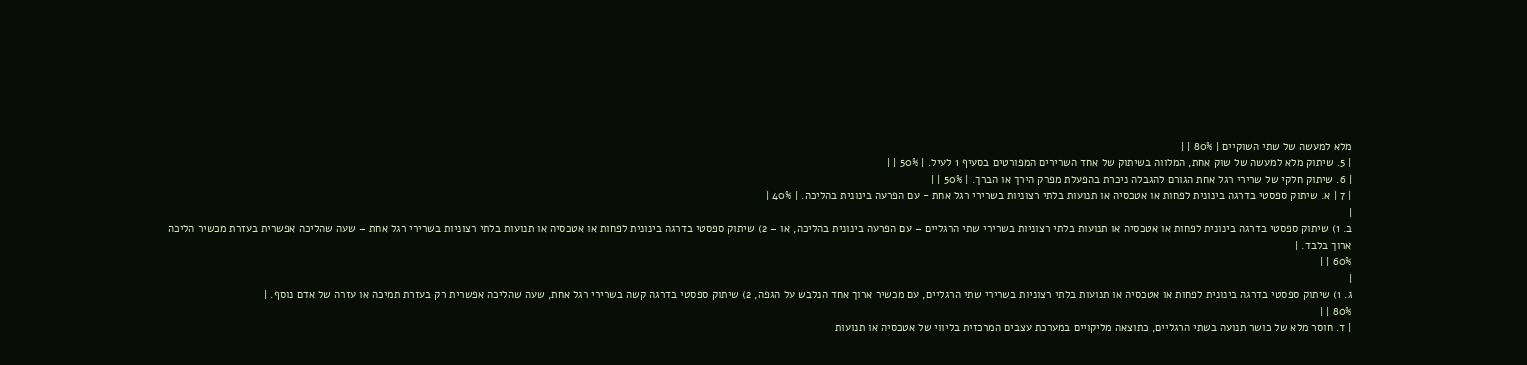מלא למעשה של שתי השוקיים | 80% | |
| 5. שיתוק מלא למעשה של שוק אחת, המלווה בשיתוק של אחד השרירים המפורטים בסעיף 1 לעיל. | 50% | |
| 6. שיתוק חלקי של שרירי רגל אחת הגורם להגבלה ניכרת בהפעלת מפרק הירך או הברך. | 50% | |
| 7 | א. שיתוק ספסטי בדרגה בינונית לפחות או אטכסיה או תנועות בלתי רצוניות בשרירי רגל אחת - עם הפרעה בינונית בהליכה. | 40% |
|
ב. 1) שיתוק ספסטי בדרגה בינונית לפחות או אטכסיה או תנועות בלתי רצוניות בשרירי שתי הרגליים – עם הפרעה בינונית בהליכה, או – 2) שיתוק ספסטי בדרגה בינונית לפחות או אטכסיה או תנועות בלתי רצוניות בשרירי רגל אחת – שעה שהליכה אפשרית בעזרת מכשיר הליכה ארוך בלבד. |
60% | |
|
ג. 1) שיתוק ספסטי בדרגה בינונית לפחות או אטכסיה או תנועות בלתי רצוניות בשרירי שתי הרגליים, עם מכשיר ארוך אחד הנלבש על הגפה, 2) שיתוק ספסטי בדרגה קשה בשרירי רגל אחת, שעה שהליכה אפשרית רק בעזרת תמיכה או עזרה של אדם נוסף. |
80% | |
| ד. חוסר מלא של כושר תנועה בשתי הרגליים, כתוצאה מליקויים במערכת עצבים המרכזית בליווי של אטכסיה או תנועות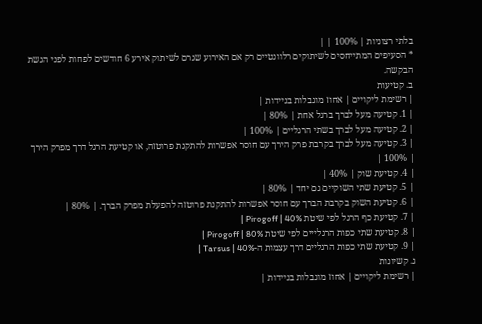בלתי רצוניות | 100% | |
* הסעיפים המתייחסים לשיתוקים רלוונטיים רק אם האירוע שגרם לשיתוק אירע 6 חודשים לפחות לפני הגשת הבקשה.
ב. קטיעות
| רשימת ליקויים | אחוז מוגבלות בניידות |
| 1. קטיעה מעל לברך ברגל אחת | 80% |
| 2. קטיעה מעל לברך בשתי הרגליים | 100% |
| 3. קטיעה מעל לברך בקרבת פרק הירך עם חוסר אפשרות להתקנת פרוטזה, או קטיעת הרגל דרך מפרק הירך | 100% |
| 4. קטיעת שוק | 40% |
| 5. קטיעת שתי השוקיים גם יחד | 80% |
| 6. קטיעת השוק בקרבת הברך עם חוסר אפשרות להתקנת פרוטזה להפעלת מפרק הברך. | 80% |
| 7. קטיעת כף הרגל לפי שיטת Pirogoff | 40% |
| 8. קטיעת שתי כפות הרגלייים לפי שיטת Pirogoff | 80% |
| 9. קטיעת שתי כפות הרגליים דרך עצמות ה-Tarsus | 40% |
ג. קשיונות
| רשימת ליקויים | אחוז מוגבלות בניידות |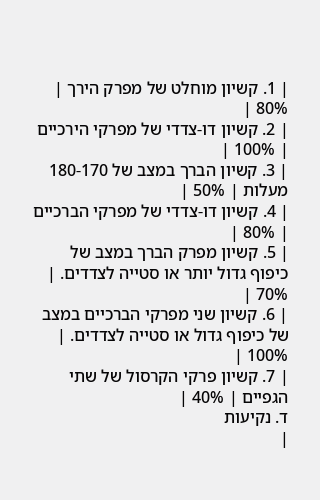| 1. קשיון מוחלט של מפרק הירך | 80% |
| 2. קשיון דו-צדדי של מפרקי הירכיים | 100% |
| 3. קשיון הברך במצב של 180-170 מעלות | 50% |
| 4. קשיון דו-צדדי של מפרקי הברכיים | 80% |
| 5. קשיון מפרק הברך במצב של כיפוף גדול יותר או סטייה לצדדים. | 70% |
| 6. קשיון שני מפרקי הברכיים במצב של כיפוף גדול או סטייה לצדדים. | 100% |
| 7. קשיון פרקי הקרסול של שתי הגפיים | 40% |
ד. נקיעות
|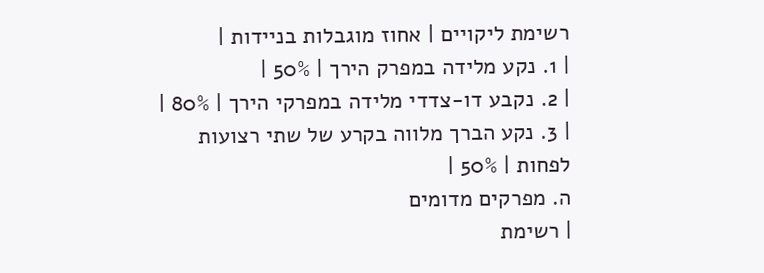רשימת ליקויים | אחוז מוגבלות בניידות |
| 1. נקע מלידה במפרק הירך | 50% |
| 2. נקבע דו-צדדי מלידה במפרקי הירך | 80% |
| 3. נקע הברך מלווה בקרע של שתי רצועות לפחות | 50% |
ה. מפרקים מדומים
| רשימת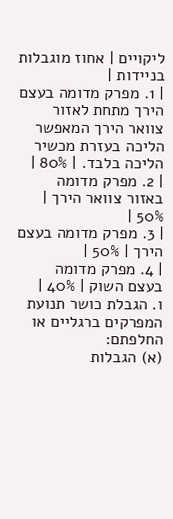ליקויים | אחוז מוגבלות בניידות |
| 1. מפרק מדומה בעצם הירך מתחת לאזור צוואר הירך המאפשר הליכה בעזרת מכשיר הליכה בלבד. | 80% |
| 2. מפרק מדומה באזור צוואר הירך | 50% |
| 3. מפרק מדומה בעצם הירך | 50% |
| 4. מפרק מדומה בעצם השוק | 40% |
ו. הגבלת כושר תנועת המפרקים ברגליים או החלפתם:
(א) הגבלות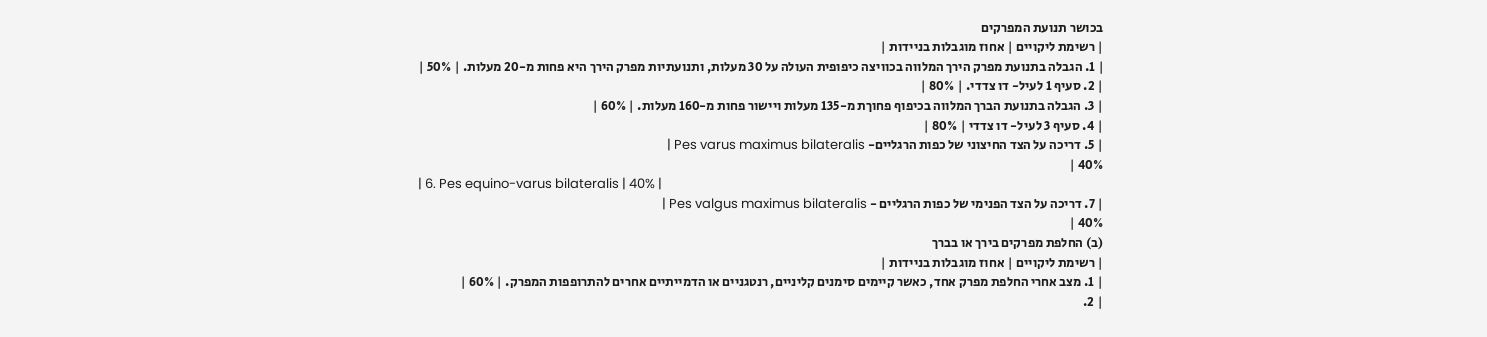בכושר תנועת המפרקים
| רשימת ליקויים | אחוז מוגבלות בניידות |
| 1. הגבלה בתנועת מפרק הירך המלווה בכוויצה כיפופית העולה על 30 מעלות, ותנועתיות מפרק הירך היא פחות מ-20 מעלות. | 50% |
| 2. סעיף 1 לעיל- דו צדדי. | 80% |
| 3. הגבלה בתנועת הברך המלווה בכיפוף פחוךת מ-135 מעלות ויישור פחות מ-160 מעלות. | 60% |
| 4. סעיף 3 לעיל- דו צדדי | 80% |
| 5. דריכה על הצד החיצוני של כפות הרגליים- Pes varus maximus bilateralis |
40% |
| 6. Pes equino-varus bilateralis | 40% |
| 7. דריכה על הצד הפנימי של כפות הרגליים - Pes valgus maximus bilateralis |
40% |
(ב) החלפת מפרקים בירך או בברך
| רשימת ליקויים | אחוז מוגבלות בניידות |
| 1. מצב אחרי החלפת מפרק אחד, כאשר קיימים סימנים קליניים, רנטגניים או הדמייתיים אחרים להתרופפות המפרק. | 60% |
| 2.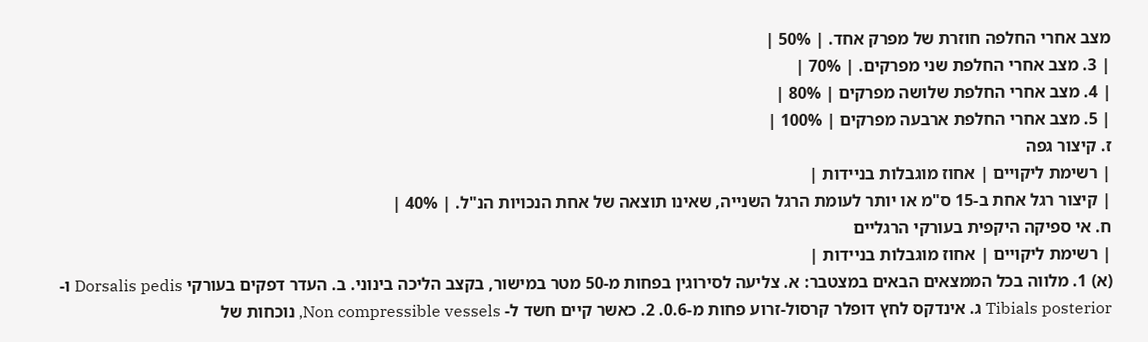מצב אחרי החלפה חוזרת של מפרק אחד. | 50% |
| 3. מצב אחרי החלפת שני מפרקים. | 70% |
| 4. מצב אחרי החלפת שלושה מפרקים | 80% |
| 5. מצב אחרי החלפת ארבעה מפרקים | 100% |
ז. קיצור גפה
| רשימת ליקויים | אחוז מוגבלות בניידות |
| קיצור רגל אחת ב-15 ס"מ או יותר לעומת הרגל השנייה, שאינו תוצאה של אחת הנכויות הנ"ל. | 40% |
ח. אי ספיקה היקפית בעורקי הרגליים
| רשימת ליקויים | אחוז מוגבלות בניידות |
(א) 1. מלווה בכל הממצאים הבאים במצטבר: א. צליעה לסירוגין בפחות מ-50 מטר במישור, בקצב הליכה בינוני. ב. העדר דפקים בעורקי Dorsalis pedis ו- Tibials posterior ג. אינדקס לחץ דופלר קרסול-זרוע פחות מ-0.6. 2. כאשר קיים חשד ל- Non compressible vessels, נוכחות של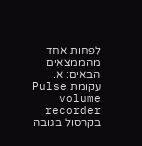לפחות אחד מהממצאים הבאים: א. עקומת Pulse volume recorder בקרסול בגובה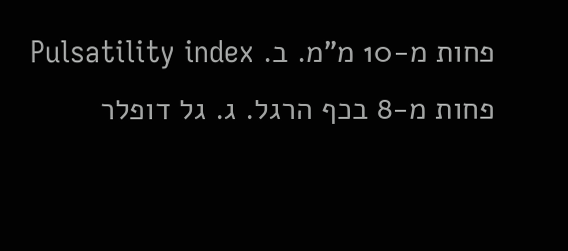פחות מ-10 מ"מ. ב. Pulsatility index פחות מ-8 בכף הרגל. ג. גל דופלר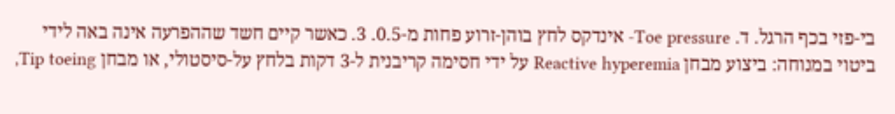בי-פזי בכף הרגל. ד. Toe pressure- אינדקס לחץ בוהן-זרוע פחות מ-0.5. 3. כאשר קיים חשד שההפרעה אינה באה לידי ביטוי במנוחה: ביצוע מבחן Reactive hyperemia על ידי חסימה קריבנית ל-3 דקות בלחץ על-סיסטולי, או מבחן Tip toeing,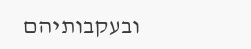ובעקבותיהם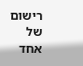רישום של אחד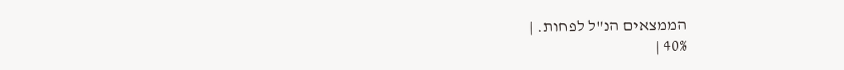הממצאים הנ"ל לפחות. |
40% |